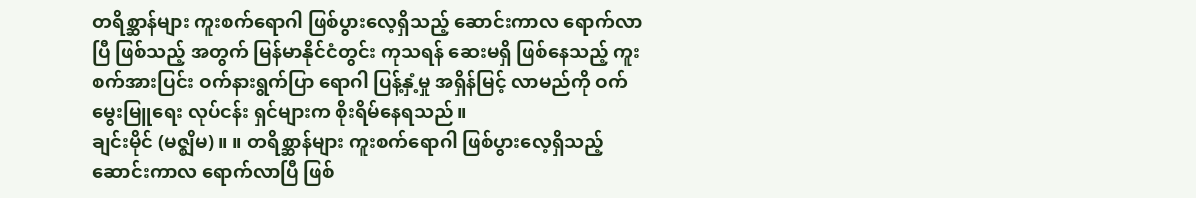တရိစ္ဆာန်များ ကူးစက်ရောဂါ ဖြစ်ပွားလေ့ရှိသည့် ဆောင်းကာလ ရောက်လာပြီ ဖြစ်သည့် အတွက် မြန်မာနိုင်ငံတွင်း ကုသရန် ဆေးမရှိ ဖြစ်နေသည့် ကူးစက်အားပြင်း ဝက်နားရွက်ပြာ ရောဂါ ပြန့်နှံ့မှု အရှိန်မြင့် လာမည်ကို ဝက်မွေးမြူရေး လုပ်ငန်း ရှင်များက စိုးရိမ်နေရသည်။
ချင်းမိုင် (မဇ္စျိမ) ။ ။ တရိစ္ဆာန်များ ကူးစက်ရောဂါ ဖြစ်ပွားလေ့ရှိသည့် ဆောင်းကာလ ရောက်လာပြီ ဖြစ်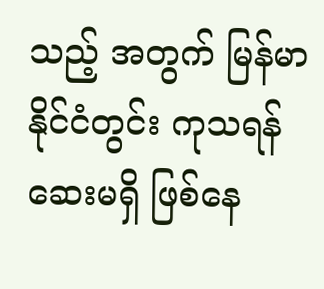သည့် အတွက် မြန်မာနိုင်ငံတွင်း ကုသရန် ဆေးမရှိ ဖြစ်နေ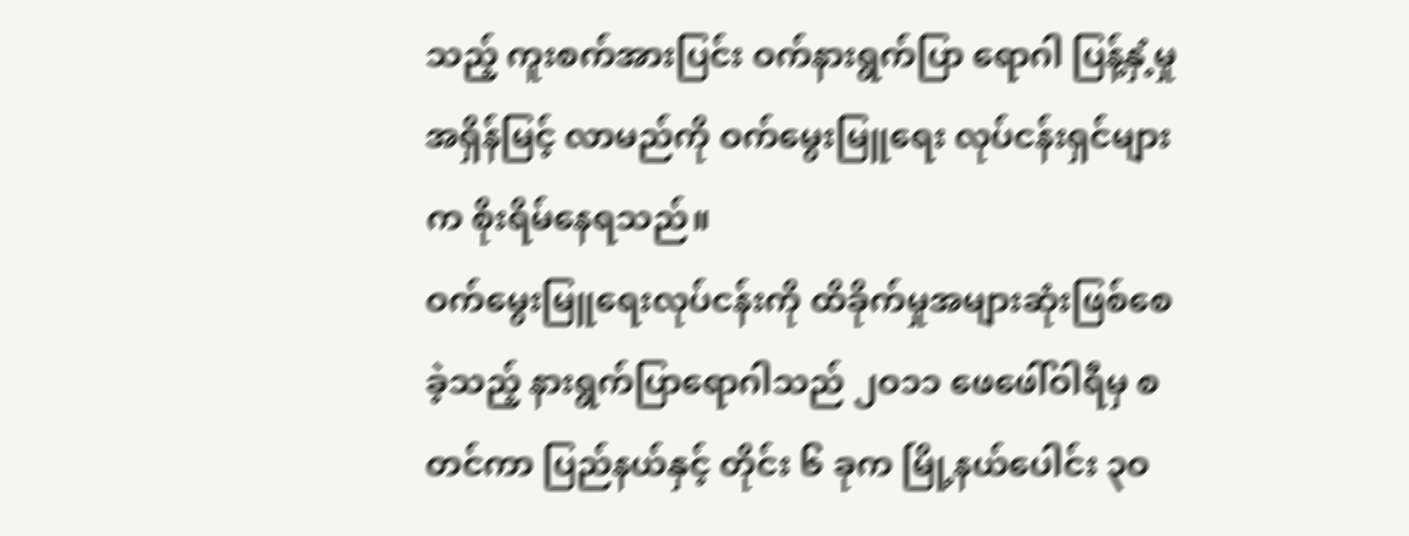သည့် ကူးစက်အားပြင်း ဝက်နားရွက်ပြာ ရောဂါ ပြန့်နှံ့မှု အရှိန်မြင့် လာမည်ကို ဝက်မွေးမြူရေး လုပ်ငန်းရှင်များက စိုးရိမ်နေရသည်။
ဝက်မွေးမြူရေးလုပ်ငန်းကို ထိခိုက်မှုအများဆုံးဖြစ်စေခဲ့သည့် နားရွက်ပြာရောဂါသည် ၂ဝ၁၁ ဖေဖေါ်ဝါရီမှ စတင်ကာ ပြည်နယ်နှင့် တိုင်း ၆ ခုက မြို့နယ်ပေါင်း ၃ဝ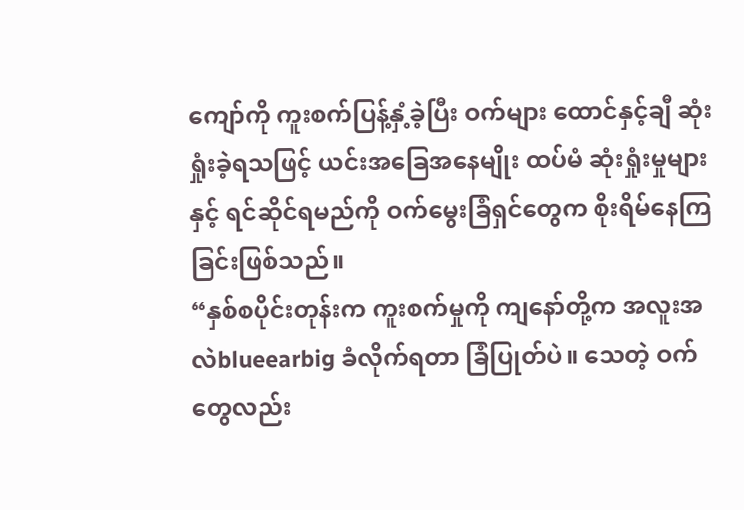ကျော်ကို ကူးစက်ပြန့်နှံ့ခဲ့ပြီး ဝက်များ ထောင်နှင့်ချီ ဆုံးရှုံးခဲ့ရသဖြင့် ယင်းအခြေအနေမျိုး ထပ်မံ ဆုံးရှုံးမှုများနှင့် ရင်ဆိုင်ရမည်ကို ဝက်မွေးခြံရှင်တွေက စိုးရိမ်နေကြခြင်းဖြစ်သည်။
“နှစ်စပိုင်းတုန်းက ကူးစက်မှုကို ကျနော်တို့က အလူးအလဲblueearbig ခံလိုက်ရတာ ခြံပြုတ်ပဲ။ သေတဲ့ ဝက်တွေလည်း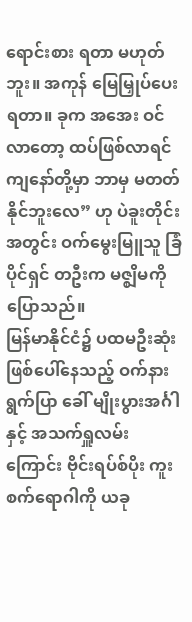ရောင်းစား ရတာ မဟုတ်ဘူး။ အကုန် မြေမြှုပ်ပေးရတာ။ ခုက အအေး ဝင်လာတော့ ထပ်ဖြစ်လာရင် ကျနော်တို့မှာ ဘာမှ မတတ်နိုင်ဘူးလေ” ဟု ပဲခူးတိုင်း အတွင်း ဝက်မွေးမြူသူ ခြံပိုင်ရှင် တဦးက မဇ္စျိမကိုပြောသည်။
မြန်မာနိုင်ငံ၌ ပထမဦးဆုံးဖြစ်ပေါ်နေသည့် ဝက်နားရွက်ပြာ ခေါ် မျိုးပွားအင်္ဂါနှင့် အသက်ရှူလမ်းကြောင်း ဗိုင်းရပ်စ်ပိုး ကူးစက်ရောဂါကို ယခု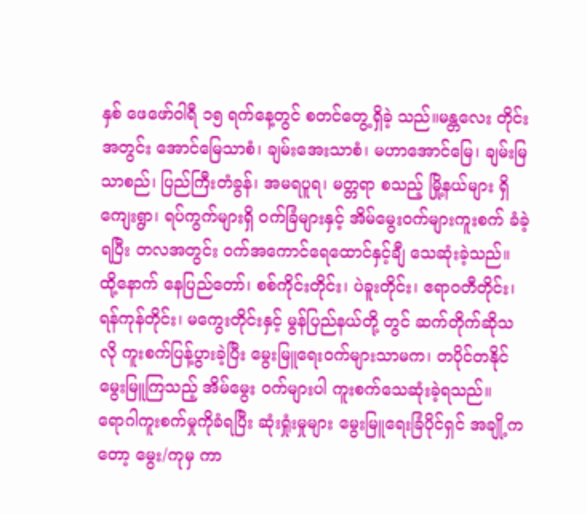နှစ် ဖေဖော်ဝါရီ ၁၅ ရက်နေ့တွင် စတင်တွေ့ရှိခဲ့ သည်။မန္တလေး တိုင်း အတွင်း အောင်မြေသာစံ၊ ချမ်းအေးသာစံ၊ မဟာအောင်မြေ၊ ချမ်းမြသာစည်၊ ပြည်ကြီးတံခွန်၊ အမရပူရ၊ မတ္တရာ စသည့် မြို့နယ်များ ရှိ ကျေးရွာ၊ ရပ်ကွက်များရှိ ဝက်ခြံများနှင့် အိမ်မွေးဝက်များကူးစက် ခံခဲ့ရပြီး တလအတွင်း ဝက်အကောင်ရေထောင်နှင့်ချီ သေဆုံးခဲ့သည်။
ထို့နောက် နေပြည်တော်၊ စစ်ကိုင်းတိုင်း၊ ပဲခူးတိုင်း၊ ဧရာဝတီတိုင်း၊ ရန်ကုန်တိုင်း၊ မကွေးတိုင်းနှင့် မွန်ပြည်နယ်တို့ တွင် ဆက်တိုက်ဆိုသလို ကူးစက်ပြန့်ပွားခဲ့ပြီး မွေးမြူရေးဝက်များသာမက၊ တပိုင်တနိုင် မွေးမြူကြသည့် အိမ်မွေး ဝက်များပါ ကူးစက်သေဆုံးခဲ့ရသည်။
ရောဂါကူးစက်မှုကိုခံရပြီး ဆုံးရှုံးမှုများ မွေးမြူရေးခြံပိုင်ရှင် အချို့ကတော့ မွေး/ကုမှ ကာ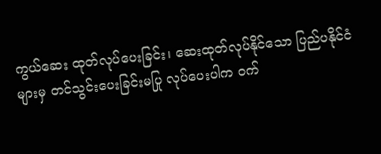ကွယ်ဆေး ထုတ်လုပ်ပေးခြင်း၊ ဆေးထုတ်လုပ်နိုင်သော ပြည်ပနိုင်ငံများမှ တင်သွင်းပေးခြင်းမပြု လုပ်ပေးပါက ဝက်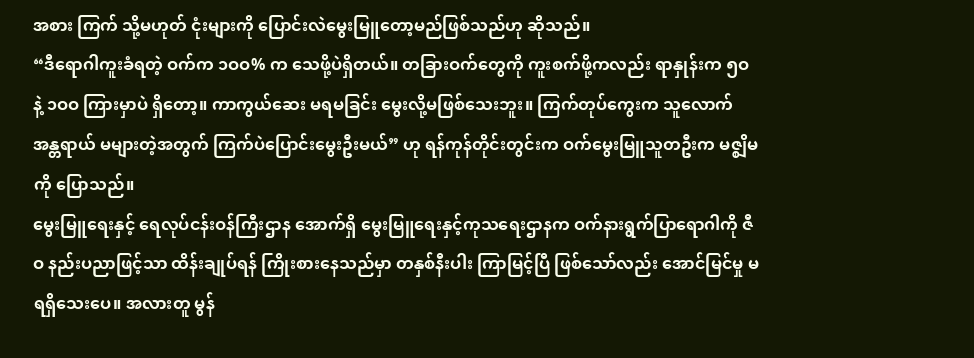အစား ကြက် သို့မဟုတ် ငုံးများကို ပြောင်းလဲမွေးမြူတော့မည်ဖြစ်သည်ဟု ဆိုသည်။
“ဒီရောဂါကူးခံရတဲ့ ဝက်က ၁ဝဝ% က သေဖို့ပဲရှိတယ်။ တခြားဝက်တွေကို ကူးစက်ဖို့ကလည်း ရာနှုန်းက ၅ဝ နဲ့ ၁ဝဝ ကြားမှာပဲ ရှိတော့။ ကာကွယ်ဆေး မရမခြင်း မွေးလို့မဖြစ်သေးဘူး။ ကြက်တုပ်ကွေးက သူလောက် အန္တရာယ် မများတဲ့အတွက် ကြက်ပဲပြောင်းမွေးဦးမယ်” ဟု ရန်ကုန်တိုင်းတွင်းက ဝက်မွေးမြူသူတဦးက မဇ္စျိမကို ပြောသည်။
မွေးမြူရေးနှင့် ရေလုပ်ငန်းဝန်ကြီးဌာန အောက်ရှိ မွေးမြူရေးနှင့်ကုသရေးဌာနက ဝက်နားရွက်ပြာရောဂါကို ဇီဝ နည်းပညာဖြင့်သာ ထိန်းချုပ်ရန် ကြိုးစားနေသည်မှာ တနှစ်နီးပါး ကြာမြင့်ပြီ ဖြစ်သော်လည်း အောင်မြင်မှု မရရှိသေးပေ။ အလားတူ မွန်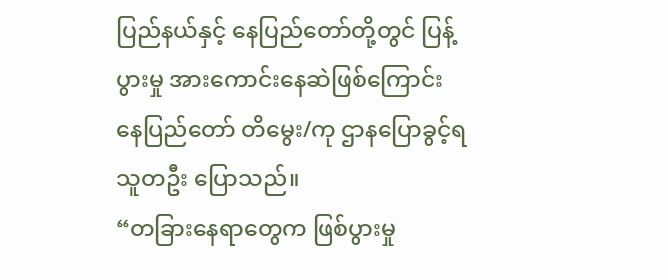ပြည်နယ်နှင့် နေပြည်တော်တို့တွင် ပြန့်ပွားမှု အားကောင်းနေဆဲဖြစ်ကြောင်း နေပြည်တော် တိမွေး/ကု ဌာနပြောခွင့်ရသူတဦး ပြောသည်။
“တခြားနေရာတွေက ဖြစ်ပွားမှု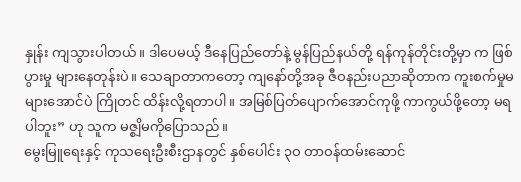နှုန်း ကျသွားပါတယ်။ ဒါပေမယ့် ဒီနေပြည်တော်နဲ့ မွန်ပြည်နယ်တို့ ရန်ကုန်တိုင်းတို့မှာ က ဖြစ်ပွားမှု များနေတုန်းပဲ။ သေချာတာကတော့ ကျနော်တို့အခု ဇီဝနည်းပညာဆိုတာက ကူးစက်မှုမများအောင်ပဲ ကြိုတင် ထိန်းလို့ရတာပါ။ အမြစ်ပြတ်ပျောက်အောင်ကုဖို့ ကာကွယ်ဖို့တော့ မရပါဘူး” ဟု သူက မဇ္စျိမကိုပြောသည်။
မွေးမြူရေးနှင့် ကုသရေးဦးစီးဌာနတွင် နှစ်ပေါင်း ၃ဝ တာဝန်ထမ်းဆောင်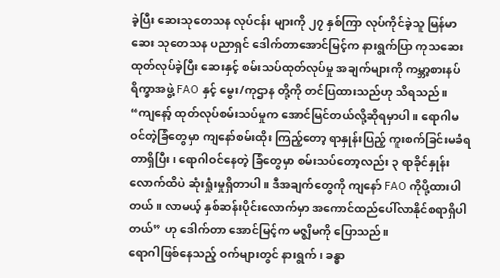ခဲ့ပြီး ဆေးသုတေသန လုပ်ငန်း များကို ၂၇ နှစ်ကြာ လုပ်ကိုင်ခဲ့သူ မြန်မာဆေး သုတေသန ပညာရှင် ဒေါက်တာအောင်မြင့်က နားရွက်ပြာ ကုသဆေး ထုတ်လုပ်ခဲ့ပြီး ဆေးနှင့် စမ်းသပ်ထုတ်လုပ်မှု အချက်များကို ကမ္ဘာ့စားနပ်ရိက္ခာအဖွဲ့ FAO နှင့် မွေး/ကုဌာန တို့ကို တင်ပြထားသည်ဟု သိရသည်။
“ကျနော့် ထုတ်လုပ်စမ်းသပ်မှုက အောင်မြင်တယ်လို့ဆိုရမှာပါ။ ရောဂါမဝင်တဲ့ခြံတွေမှာ ကျနော်စမ်းထိုး ကြည့်တော့ ရာနှုန်းပြည့် ကူးစက်ခြင်းမခံရတာရှိပြီး၊ ရောဂါဝင်နေတဲ့ ခြံတွေမှာ စမ်းသပ်တော့လည်း ၃ ရာခိုင်နှုန်းလောက်ထိပဲ ဆုံးရှုံးမှုရှိတာပါ။ ဒီအချက်တွေကို ကျနော် FAO ကိုပို့ထားပါတယ်။ လာမယ့် နှစ်ဆန်းပိုင်းလောက်မှာ အကောင်ထည်ပေါ်လာနိုင်စရာရှိပါတယ်” ဟု ဒေါက်တာ အောင်မြင့်က မဇ္စျိမကို ပြောသည်။
ရောဂါဖြစ်နေသည့် ဝက်များတွင် နားရွက်၊ ခန္ဓာ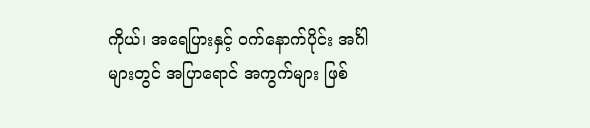ကိုယ်၊ အရေပြားနှင့် ဝက်နောက်ပိုင်း အင်္ဂါများတွင် အပြာရောင် အကွက်များ ဖြစ်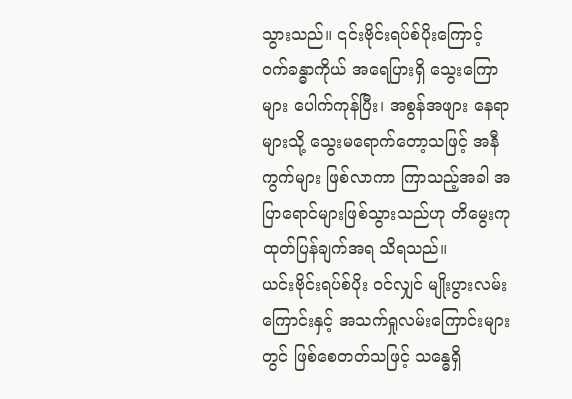သွားသည်။ ၎င်းဗိုင်းရပ်စ်ပိုးကြောင့် ဝက်ခန္ဓာကိုယ် အရေပြားရှိ သွေးကြောများ ပေါက်ကုန်ပြီး၊ အစွန်အဖျား နေရာများသို့ သွေးမရောက်တော့သဖြင့် အနီကွက်များ ဖြစ်လာကာ ကြာသည့်အခါ အပြာရောင်များဖြစ်သွားသည်ဟု တိမွေးကု ထုတ်ပြန်ချက်အရ သိရသည်။
ယင်းဗိုင်းရပ်စ်ပိုး ဝင်လျှင် မျိုးပွားလမ်းကြောင်းနှင့် အသက်ရှုလမ်းကြောင်းများတွင် ဖြစ်စေတတ်သဖြင့် သန္ဓေရှိ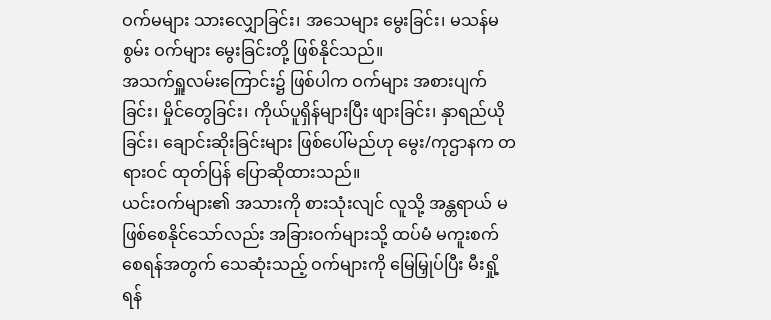ဝက်မများ သားလျှောခြင်း၊ အသေများ မွေးခြင်း၊ မသန်မစွမ်း ဝက်များ မွေးခြင်းတို့ ဖြစ်နိုင်သည်။
အသက်ရှူလမ်းကြောင်း၌ ဖြစ်ပါက ဝက်များ အစားပျက်ခြင်း၊ မှိုင်တွေခြင်း၊ ကိုယ်ပူရှိန်များပြီး ဖျားခြင်း၊ နှာရည်ယိုခြင်း၊ ချောင်းဆိုးခြင်းများ ဖြစ်ပေါ်မည်ဟု မွေး/ကုဌာနက တရားဝင် ထုတ်ပြန် ပြောဆိုထားသည်။
ယင်းဝက်များ၏ အသားကို စားသုံးလျင် လူသို့ အန္တရာယ် မဖြစ်စေနိုင်သော်လည်း အခြားဝက်များသို့ ထပ်မံ မကူးစက်စေရန်အတွက် သေဆုံးသည့် ဝက်များကို မြေမြှုပ်ပြီး မီးရှို့ရန်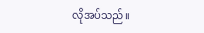လိုအပ်သည်။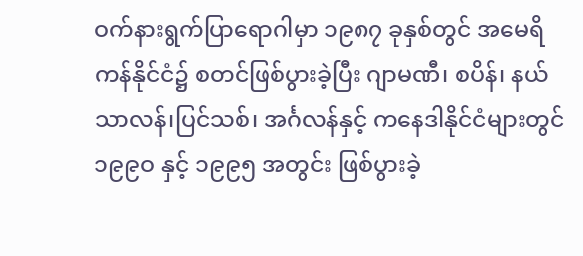ဝက်နားရွက်ပြာရောဂါမှာ ၁၉၈၇ ခုနှစ်တွင် အမေရိကန်နိုင်ငံ၌ စတင်ဖြစ်ပွားခဲ့ပြီး ဂျာမဏီ၊ စပိန်၊ နယ်သာလန်၊ပြင်သစ်၊ အင်္ဂလန်နှင့် ကနေဒါနိုင်ငံများတွင် ၁၉၉ဝ နှင့် ၁၉၉၅ အတွင်း ဖြစ်ပွားခဲ့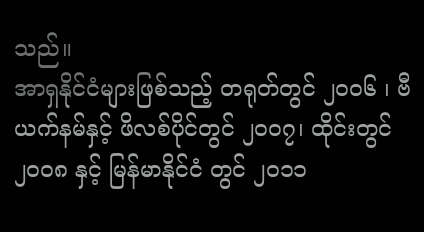သည်။
အာရှနိုင်ငံများဖြစ်သည့် တရုတ်တွင် ၂ဝဝ၆ ၊ ဗီယက်နမ်နှင့် ဖိလစ်ပိုင်တွင် ၂ဝဝ၇၊ ထိုင်းတွင် ၂ဝဝ၈ နှင့် မြန်မာနိုင်ငံ တွင် ၂ဝ၁၁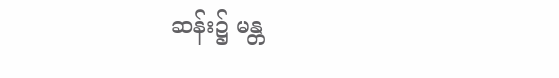ဆန်း၌ မန္တ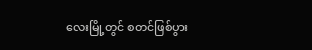လေးမြို့တွင် စတင်ဖြစ်ပွား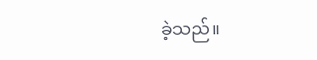ခဲ့သည်။